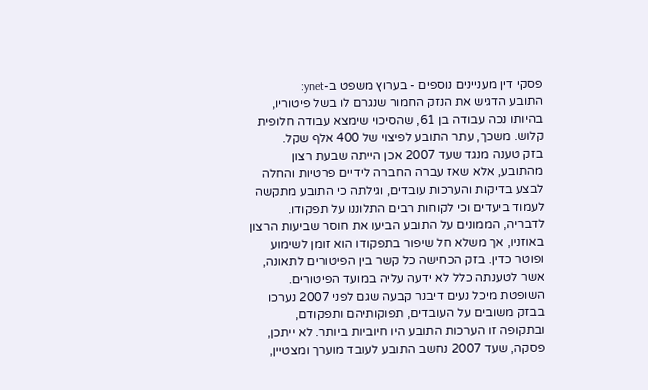פסקי דין מעניינים נוספים - בערוץ משפט ב-ynet:
התובע הדגיש את הנזק החמור שנגרם לו בשל פיטוריו, בהיותו נכה עבודה בן 61, שהסיכוי שימצא עבודה חלופית קלוש. משכך, עתר התובע לפיצוי של 400 אלף שקל.
בזק טענה מנגד שעד 2007 אכן הייתה שבעת רצון מהתובע, אלא שאז עברה החברה לידיים פרטיות והחלה לבצע בדיקות והערכות עובדים, וגילתה כי התובע מתקשה לעמוד ביעדים וכי לקוחות רבים התלוננו על תפקודו.
לדבריה, הממונים על התובע הביעו את חוסר שביעות הרצון באוזניו, אך משלא חל שיפור בתפקודו הוא זומן לשימוע ופוטר כדין. בזק הכחישה כל קשר בין הפיטורים לתאונה, אשר לטענתה כלל לא ידעה עליה במועד הפיטורים.
השופטת מיכל נעים דיבנר קבעה שגם לפני 2007 נערכו בבזק משובים על העובדים, תפוקותיהם ותפקודם, ובתקופה זו הערכות התובע היו חיוביות ביותר. לא ייתכן, פסקה, שעד 2007 נחשב התובע לעובד מוערך ומצטיין,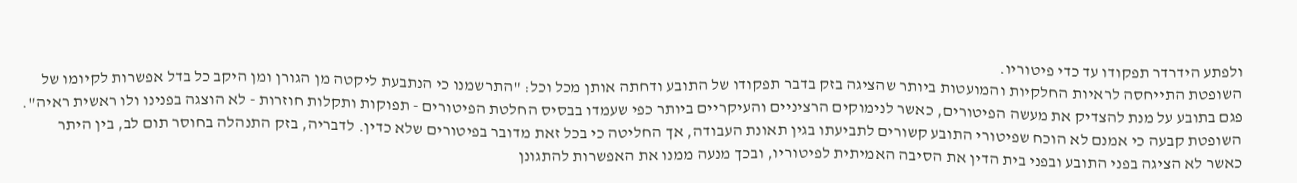ולפתע הידרדר תפקודו עד כדי פיטוריו.
השופטת התייחסה לראיות החלקיות והמועטות ביותר שהציגה בזק בדבר תפקודו של התובע ודחתה אותן מכל וכל: "התרשמנו כי הנתבעת ליקטה מן הגורן ומן היקב כל בדל אפשרות לקיומו של פגם בתובע על מנת להצדיק את מעשה הפיטורים, כאשר לנימוקים הרציניים והעיקריים ביותר כפי שעמדו בבסיס החלטת הפיטורים - תפוקות ותקלות חוזרות - לא הוצגה בפנינו ולו ראשית ראיה".
השופטת קבעה כי אמנם לא הוכח שפיטורי התובע קשורים לתביעתו בגין תאונת העבודה, אך החליטה כי בכל זאת מדובר בפיטורים שלא כדין. לדבריה, בזק התנהלה בחוסר תום לב, בין היתר כאשר לא הציגה בפני התובע ובפני בית הדין את הסיבה האמיתית לפיטוריו, ובכך מנעה ממנו את האפשרות להתגונן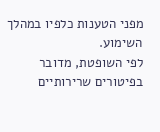מפני הטענות כלפיו במהלך השימוע.
לפי השופטת, מדובר בפיטורים שרירותיים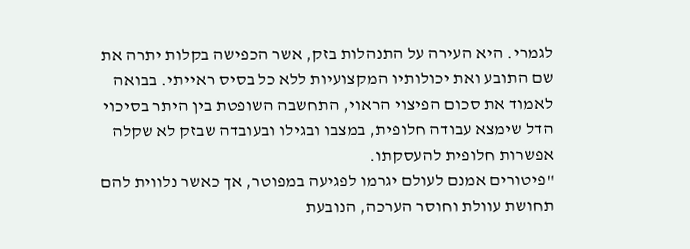לגמרי. היא העירה על התנהלות בזק, אשר הכפישה בקלות יתרה את שם התובע ואת יכולותיו המקצועיות ללא כל בסיס ראייתי. בבואה לאמוד את סכום הפיצוי הראוי, התחשבה השופטת בין היתר בסיכוי הדל שימצא עבודה חלופית, במצבו ובגילו ובעובדה שבזק לא שקלה אפשרות חלופית להעסקתו.
"פיטורים אמנם לעולם יגרמו לפגיעה במפוטר, אך כאשר נלווית להם תחושת עוולת וחוסר הערכה, הנובעת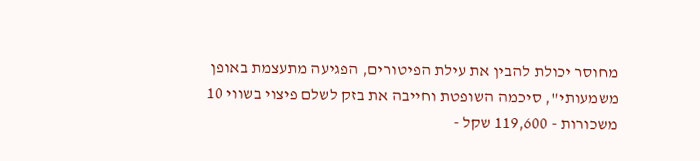מחוסר יכולת להבין את עילת הפיטורים, הפגיעה מתעצמת באופן משמעותי", סיכמה השופטת וחייבה את בזק לשלם פיצוי בשווי 10 משכורות - 119,600 שקל -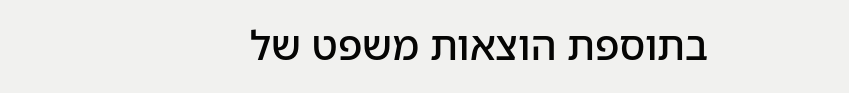בתוספת הוצאות משפט של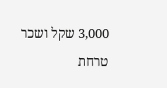3,000 שקל ושכר טרחת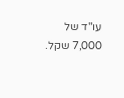עו"ד של 7,000 שקל.